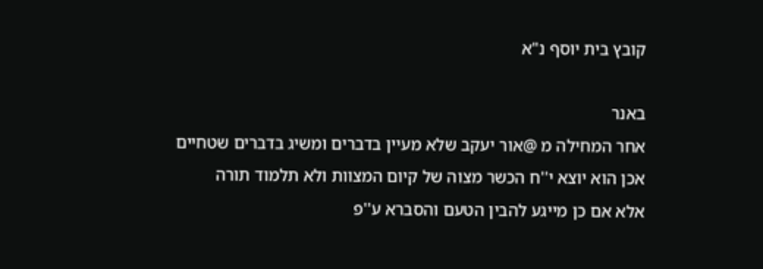קובץ בית יוסף נ"א

באנר
אחר המחילה מ @אור יעקב שלא מעיין בדברים ומשיג בדברים שטחיים
אכן הוא יוצא י''ח הכשר מצוה של קיום המצוות ולא תלמוד תורה
אלא אם כן מייגע להבין הטעם והסברא ע''פ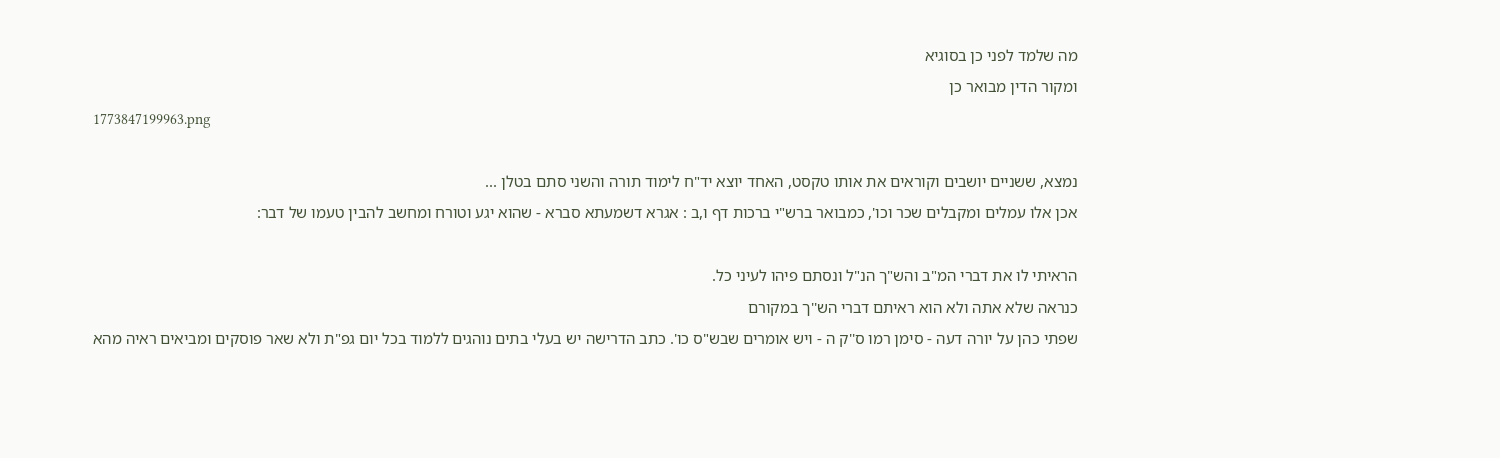מה שלמד לפני כן בסוגיא
ומקור הדין מבואר כן
1773847199963.png

נמצא, ששניים יושבים וקוראים את אותו טקסט, האחד יוצא יד"ח לימוד תורה והשני סתם בטלן ...
אכן אלו עמלים ומקבלים שכר וכו', כמבואר ברש"י ברכות דף ו,ב : אגרא דשמעתא סברא - שהוא יגע וטורח ומחשב להבין טעמו של דבר:

הראיתי לו את דברי המ"ב והש"ך הנ"ל ונסתם פיהו לעיני כל.
כנראה שלא אתה ולא הוא ראיתם דברי הש''ך במקורם
שפתי כהן על יורה דעה - סימן רמו ס''ק ה - ויש אומרים שבש"ס כו'. כתב הדרישה יש בעלי בתים נוהגים ללמוד בכל יום גפ"ת ולא שאר פוסקים ומביאים ראיה מהא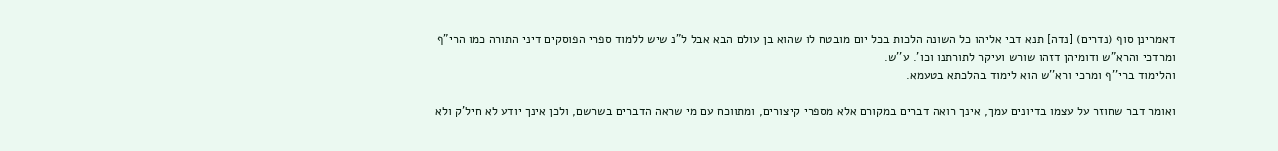דאמרינן סוף (נדרים) [נדה] תנא דבי אליהו כל השונה הלכות בכל יום מובטח לו שהוא בן עולם הבא אבל ל"נ שיש ללמוד ספרי הפוסקים דיני התורה כמו הרי"ף ומרדכי והרא"ש ודומיהן דזהו שורש ועיקר לתורתנו וכו'. ע''ש.
והלימוד ברי''ף ומרכי ורא''ש הוא לימוד בהלכתא בטעמא.

ואומר דבר שחוזר על עצמו בדיונים עמך, אינך רואה דברים במקורם אלא מספרי קיצורים, ומתווכח עם מי שראה הדברים בשרשם, ולכן אינך יודע לא חיל'ק ולא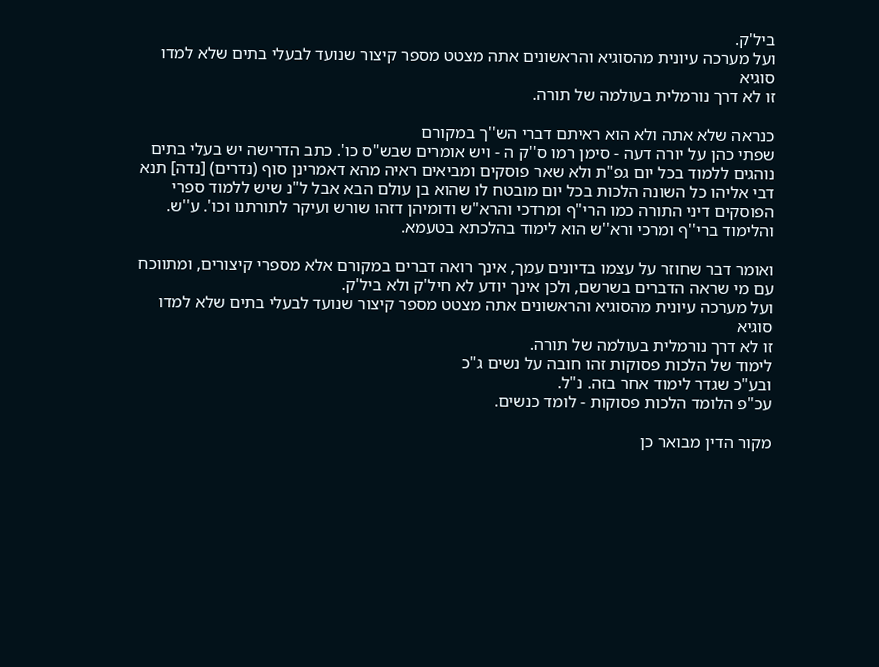ביל'ק.
ועל מערכה עיונית מהסוגיא והראשונים אתה מצטט מספר קיצור שנועד לבעלי בתים שלא למדו סוגיא
זו לא דרך נורמלית בעולמה של תורה.

כנראה שלא אתה ולא הוא ראיתם דברי הש''ך במקורם
שפתי כהן על יורה דעה - סימן רמו ס''ק ה - ויש אומרים שבש"ס כו'. כתב הדרישה יש בעלי בתים נוהגים ללמוד בכל יום גפ"ת ולא שאר פוסקים ומביאים ראיה מהא דאמרינן סוף (נדרים) [נדה] תנא דבי אליהו כל השונה הלכות בכל יום מובטח לו שהוא בן עולם הבא אבל ל"נ שיש ללמוד ספרי הפוסקים דיני התורה כמו הרי"ף ומרדכי והרא"ש ודומיהן דזהו שורש ועיקר לתורתנו וכו'. ע''ש.
והלימוד ברי''ף ומרכי ורא''ש הוא לימוד בהלכתא בטעמא.

ואומר דבר שחוזר על עצמו בדיונים עמך, אינך רואה דברים במקורם אלא מספרי קיצורים, ומתווכח עם מי שראה הדברים בשרשם, ולכן אינך יודע לא חיל'ק ולא ביל'ק.
ועל מערכה עיונית מהסוגיא והראשונים אתה מצטט מספר קיצור שנועד לבעלי בתים שלא למדו סוגיא
זו לא דרך נורמלית בעולמה של תורה.
לימוד של הלכות פסוקות זהו חובה על נשים ג"כ
ובע"כ שגדר לימוד אחר בזה. נ"ל.
עכ"פ הלומד הלכות פסוקות - לומד כנשים.

מקור הדין מבואר כן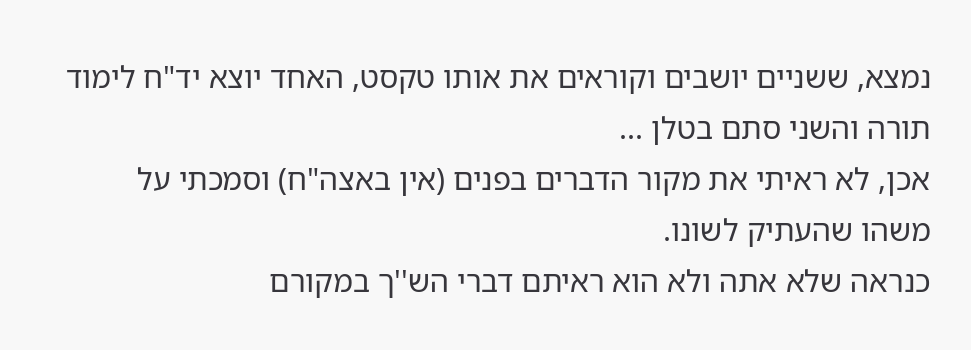נמצא, ששניים יושבים וקוראים את אותו טקסט, האחד יוצא יד"ח לימוד תורה והשני סתם בטלן ...
אכן, לא ראיתי את מקור הדברים בפנים (אין באצה"ח) וסמכתי על משהו שהעתיק לשונו.
כנראה שלא אתה ולא הוא ראיתם דברי הש''ך במקורם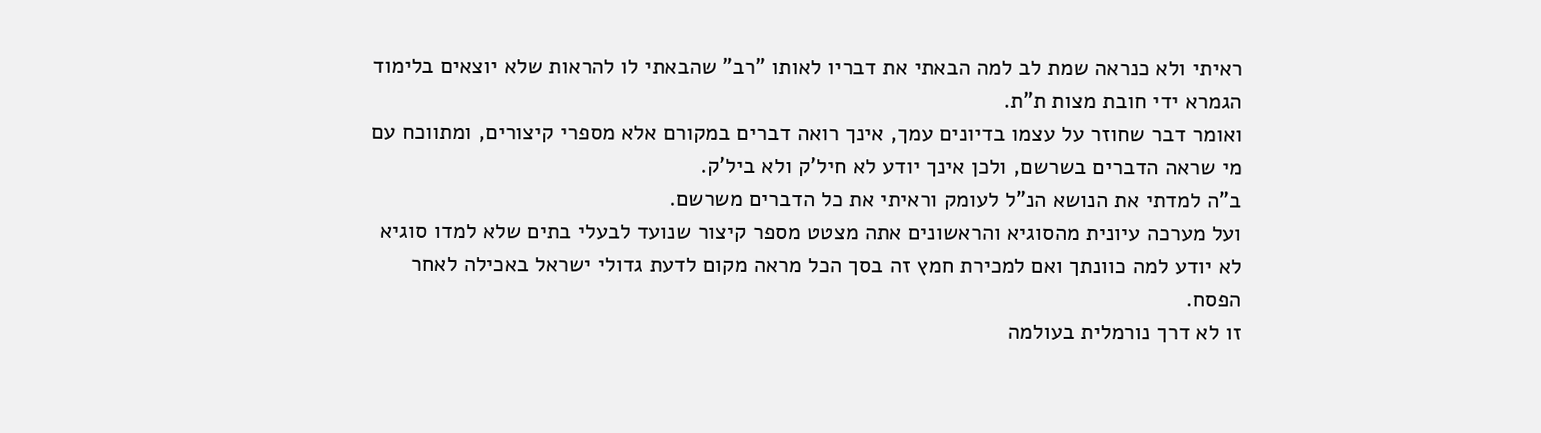ראיתי ולא כנראה שמת לב למה הבאתי את דבריו לאותו "רב" שהבאתי לו להראות שלא יוצאים בלימוד הגמרא ידי חובת מצות ת"ת.
ואומר דבר שחוזר על עצמו בדיונים עמך, אינך רואה דברים במקורם אלא מספרי קיצורים, ומתווכח עם מי שראה הדברים בשרשם, ולכן אינך יודע לא חיל'ק ולא ביל'ק.
ב"ה למדתי את הנושא הנ"ל לעומק וראיתי את כל הדברים משרשם.
ועל מערכה עיונית מהסוגיא והראשונים אתה מצטט מספר קיצור שנועד לבעלי בתים שלא למדו סוגיא
לא יודע למה כוונתך ואם למכירת חמץ זה בסך הכל מראה מקום לדעת גדולי ישראל באכילה לאחר הפסח.
זו לא דרך נורמלית בעולמה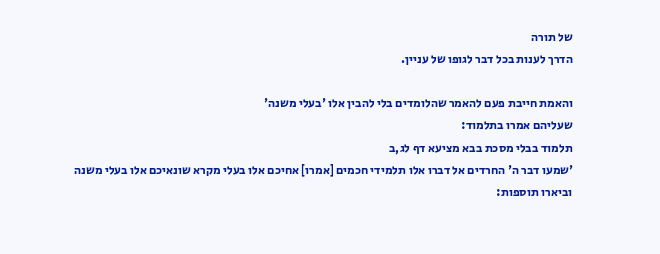של תורה
הדרך לענות בכל דבר לגופו של עניין.

והאמת חייבת פעם להאמר שהלומדים בלי להבין אלו 'בעלי משנה'
שעליהם אמרו בתלמוד:
תלמוד בבלי מסכת בבא מציעא דף לג,ב
'שמעו דבר ה' החרדים אל דברו אלו תלמידי חכמים [אמרו] אחיכם אלו בעלי מקרא שונאיכם אלו בעלי משנה
וביארו תוספות: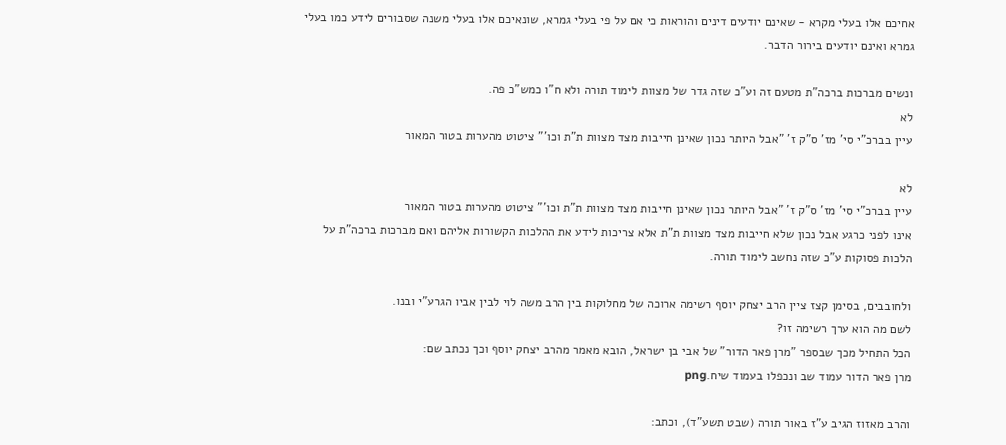אחיכם אלו בעלי מקרא - שאינם יודעים דינים והוראות כי אם על פי בעלי גמרא, שונאיכם אלו בעלי משנה שסבורים לידע כמו בעלי גמרא ואינם יודעים בירור הדבר.

ונשים מברכות ברכה"ת מטעם זה וע"כ שזה גדר של מצוות לימוד תורה ולא ח"ו כמש"כ פה.
לא
עיין בברכ"י סי' מז' ס"ק ז' "אבל היותר נכון שאינן חייבות מצד מצוות ת"ת וכו'" ציטוט מהערות בטור המאור

לא
עיין בברכ"י סי' מז' ס"ק ז' "אבל היותר נכון שאינן חייבות מצד מצוות ת"ת וכו'" ציטוט מהערות בטור המאור
אינו לפני כרגע אבל נכון שלא חייבות מצד מצוות ת"ת אלא צריכות לידע את ההלכות הקשורות אליהם ואם מברכות ברכה"ת על הלכות פסוקות ע"כ שזה נחשב לימוד תורה.

ולחובבים, בסימן קצז ציין הרב יצחק יוסף רשימה ארוכה של מחלוקות בין הרב משה לוי לבין אביו הגרע"י ובנו.
לשם מה הוא ערך רשימה זו?
הכל התחיל מכך שבספר "מרן פאר הדור" של אבי בן ישראל, הובא מאמר מהרב יצחק יוסף וכך נכתב שם:
מרן פאר הדור עמוד שב ונכפלו בעמוד שיח.png

והרב מאזוז הגיב ע"ז באור תורה (שבט תשע"ד), וכתב: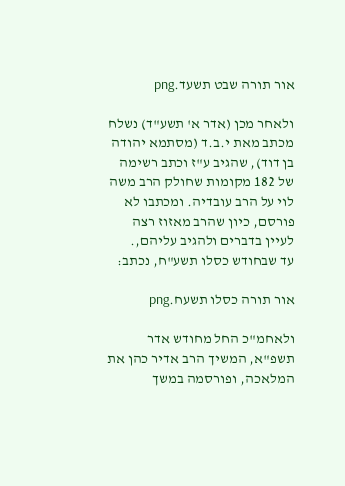אור תורה שבט תשעד.png

ולאחר מכן (אדר א' תשע"ד) נשלח מכתב מאת י.ב.ד (מסתמא יהודה בן דוד), שהגיב ע"ז וכתב רשימה של 182 מקומות שחולק הרב משה לוי על הרב עובדיה. ומכתבו לא פורסם, כיון שהרב מאזוז רצה לעיין בדברים ולהגיב עליהם,.
עד שבחודש כסלו תשע"ח, נכתב:

אור תורה כסלו תשעח.png

ולאחמ"כ החל מחודש אדר תשפ"א, המשיך הרב אדיר כהן את המלאכה, ופורסמה במשך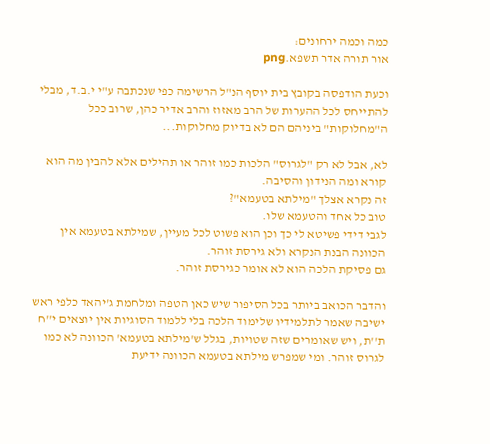כמה וכמה ירחונים:
אור תורה אדר תשפא.png

וכעת הודפסה בקובץ בית יוסף הנ"ל הרשימה כפי שנכתבה ע"י י.ב.ד, מבלי להתייחס לכל ההערות של הרב מאזוז והרב אדיר כהן, שרוב ככל ה"מחלוקות" ביניהם הם לא בדיוק מחלוקות...

לא, אבל לא רק "לגרוס" הלכות כמו זוהר או תהילים אלא להבין מה הוא קורא ומה הנידון והסיבה.
זה נקרא אצלך "מילתא בטעמא"?
טוב כל אחד והטעמא שלו.
לגבי דידי פשיטא לי כך וכן הוא פשוט לכל מעיין, שמילתא בטעמא אין הכוונה הבנת הנקרא ולא גירסת זוהר.
גם פסיקת הלכה הוא לא אומר כגירסת זוהר.

והדבר הכואב ביותר בכל הסיפור שיש כאן הטפה ומלחמת ג'יהאד כלפי ראש ישיבה שאמר לתלמידיו שלימוד הלכה בלי ללמוד הסוגיות אין יוצאים י''ח ת''ת, ויש שאומרים שזה שטויות, בגלל ש'מילתא בטעמא' הכוונה לא כמו לגרוס זוהר. ומי שמפרש מילתא בטעמא הכוונה ידיעת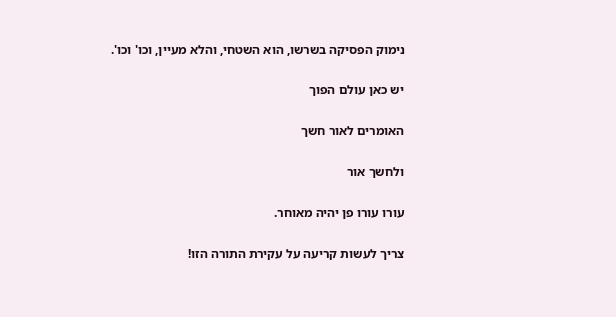נימוק הפסיקה בשרשו, הוא השטחי, והלא מעיין, וכו' וכו'.

יש כאן עולם הפוך

האומרים לאור חשך

ולחשך אור

עורו עורו פן יהיה מאוחר.

צריך לעשות קריעה על עקירת התורה הזו!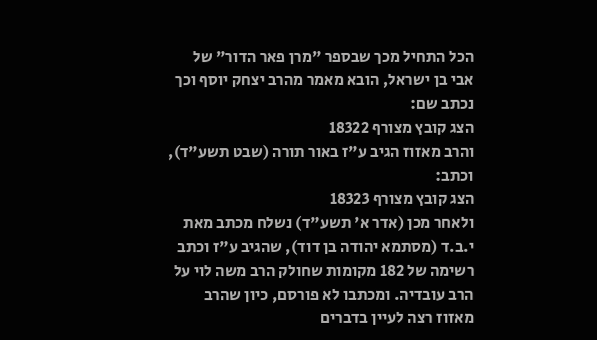הכל התחיל מכך שבספר "מרן פאר הדור" של אבי בן ישראל, הובא מאמר מהרב יצחק יוסף וכך נכתב שם:
הצג קובץ מצורף 18322
והרב מאזוז הגיב ע"ז באור תורה (שבט תשע"ד), וכתב:
הצג קובץ מצורף 18323
ולאחר מכן (אדר א' תשע"ד) נשלח מכתב מאת י.ב.ד (מסתמא יהודה בן דוד), שהגיב ע"ז וכתב רשימה של 182 מקומות שחולק הרב משה לוי על הרב עובדיה. ומכתבו לא פורסם, כיון שהרב מאזוז רצה לעיין בדברים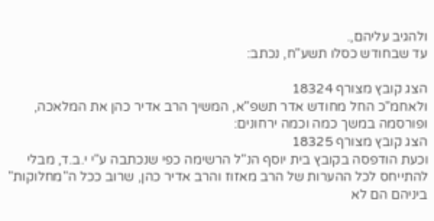ולהגיב עליהם,.
עד שבחודש כסלו תשע"ח, נכתב:

הצג קובץ מצורף 18324
ולאחמ"כ החל מחודש אדר תשפ"א, המשיך הרב אדיר כהן את המלאכה, ופורסמה במשך כמה וכמה ירחונים:
הצג קובץ מצורף 18325
וכעת הודפסה בקובץ בית יוסף הנ"ל הרשימה כפי שנכתבה ע"י י.ב.ד, מבלי להתייחס לכל ההערות של הרב מאזוז והרב אדיר כהן, שרוב ככל ה"מחלוקות" ביניהם הם לא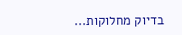בדיוק מחלוקות...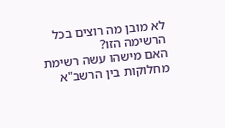לא מובן מה רוצים בכל הרשימה הזו?
האם מישהו עשה רשימת מחלוקות בין הרשב"א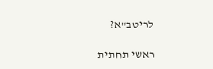לריטב"א?

ראשי תחתית